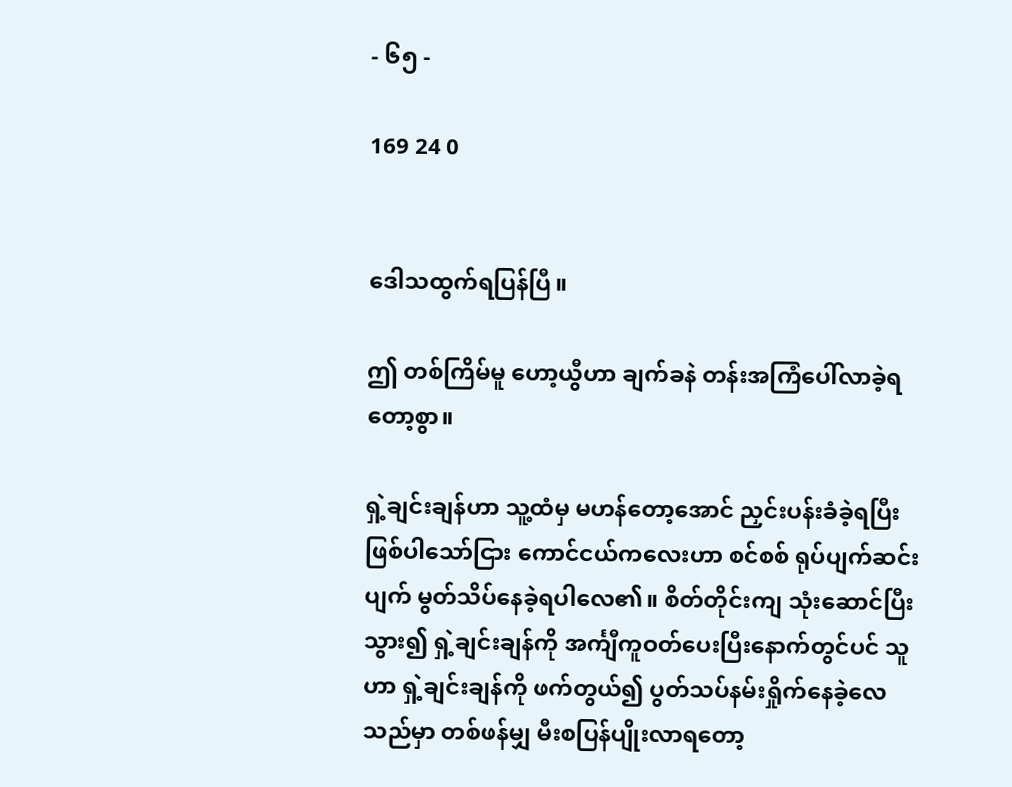- ၆၅ -

169 24 0


ဒေါသထွက်ရပြန်ပြီ။

ဤ တစ်ကြိမ်မူ ဟော့ယွီဟာ ချက်ခနဲ တန်းအကြံပေါ်လာခဲ့ရတော့စွာ။

ရှဲ့ချင်းချန်ဟာ သူ့ထံမှ မဟန်တော့အောင် ညှင်းပန်းခံခဲ့ရပြီး ဖြစ်ပါသော်ငြား ကောင်ငယ်ကလေးဟာ စင်စစ် ရုပ်ပျက်ဆင်းပျက် မွတ်သိပ်နေခဲ့ရပါလေ၏။ စိတ်တိုင်းကျ သုံးဆောင်ပြီးသွား၍ ရှဲ့ချင်းချန်ကို အင်္ကျီကူဝတ်ပေးပြီးနောက်တွင်ပင် သူဟာ ရှဲ့ချင်းချန်ကို ဖက်တွယ်၍ ပွတ်သပ်နမ်းရှိုက်နေခဲ့လေသည်မှာ တစ်ဖန်မျှ မီးစပြန်ပျိုးလာရတော့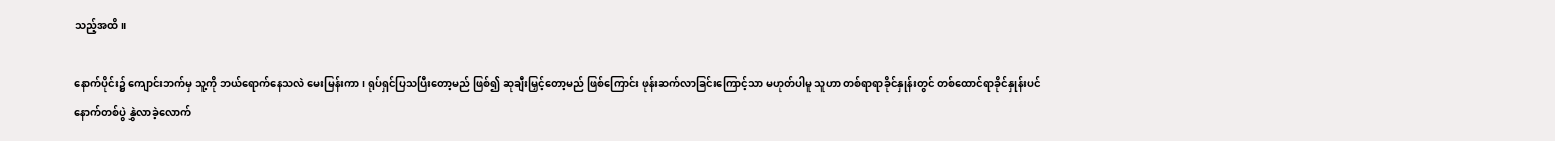သည့်အထိ။

နောက်ပိုင်း၌ ကျောင်းဘက်မှ သူ့ကို ဘယ်ရောက်နေသလဲ မေးမြန်းကာ၊ ရုပ်ရှင်ပြသပြီးတော့မည် ဖြစ်၍ ဆုချီးမြှင့်တော့မည် ဖြစ်ကြောင်း ဖုန်းဆက်လာခြင်းကြောင့်သာ မဟုတ်ပါမူ သူဟာ တစ်ရာရာခိုင်နှုန်းတွင် တစ်ထောင်ရာခိုင်နှုန်းပင် နောက်တစ်ပွဲ နွှဲလာခဲ့လောက်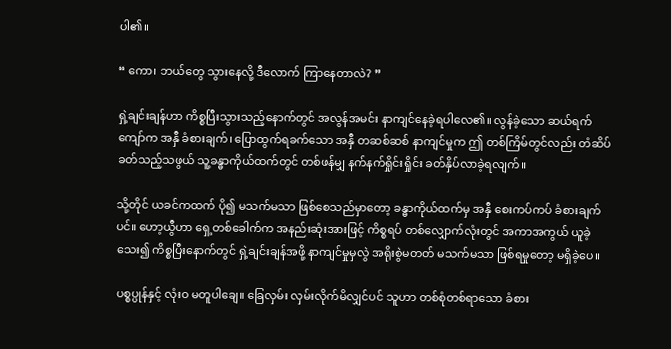ပါ၏။

“ ကော၊ ဘယ်တွေ သွားနေလို့ ဒီလောက် ကြာနေတာလဲ? ”

ရှဲ့ချင်းချန်ဟာ ကိစ္စပြီးသွားသည့်နောက်တွင် အလွန်အမင်း နာကျင်နေခဲ့ရပါလေ၏။ လွန်ခဲ့သော ဆယ်ရက်ကျော်က အနှီ ခံစားချက်၊ ပြောထွက်ရခက်သော အနှီ တဆစ်ဆစ် နာကျင်မှုက ဤ တစ်ကြိမ်တွင်လည်း တံဆိပ်ခတ်သည့်သဖွယ် သူ့ခန္ဓာကိုယ်ထက်တွင် တစ်ဖန်မျှ နက်နက်ရှိုင်းရှိုင်း ခတ်နှိပ်လာခဲ့ရလျက်။

သို့တိုင် ယခင်ကထက် ပို၍ မသက်မသာ ဖြစ်စေသည်မှာတော့ ခန္ဓာကိုယ်ထက်မှ အနှီ စေးကပ်ကပ် ခံစားချက်ပင်။ ဟော့ယွီဟာ ရှေ့တစ်ခေါက်က အနည်းဆုံးအားဖြင့် ကိစ္စရပ် တစ်လျှောက်လုံးတွင် အကာအကွယ် ယူခဲ့သေး၍ ကိစ္စပြီးနောက်တွင် ရှဲ့ချင်းချန်အဖို့ နာကျင်မှုမှလွဲ အရိုးစွဲမတတ် မသက်မသာ ဖြစ်ရမှုတော့ မရှိခဲ့ပေ။

ပစ္စပ္ပုန်နှင့် လုံးဝ မတူပါချေ။ ခြေလှမ်း လှမ်းလိုက်မိလျှင်ပင် သူဟာ တစ်စုံတစ်ရာသော ခံစား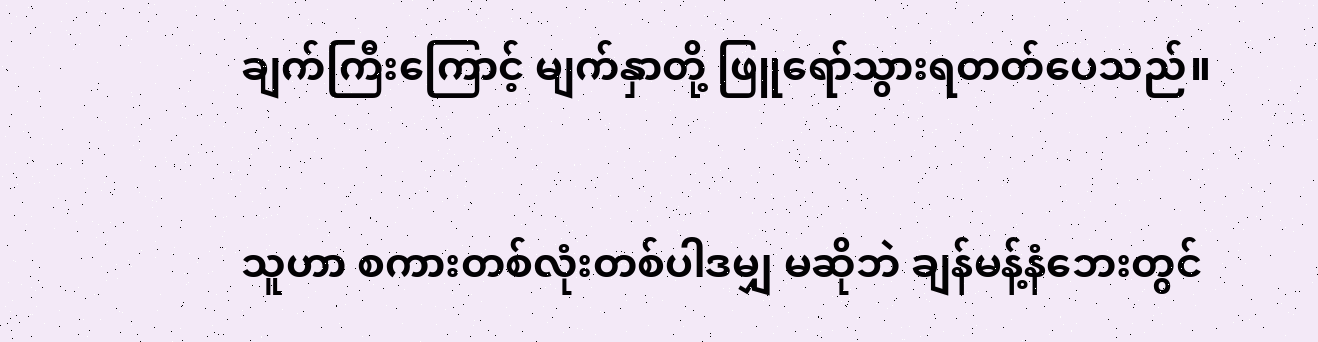ချက်ကြီးကြောင့် မျက်နှာတို့ ဖြူရော်သွားရတတ်ပေသည်။

သူဟာ စကားတစ်လုံးတစ်ပါဒမျှ မဆိုဘဲ ချန်မန့်နံဘေးတွင်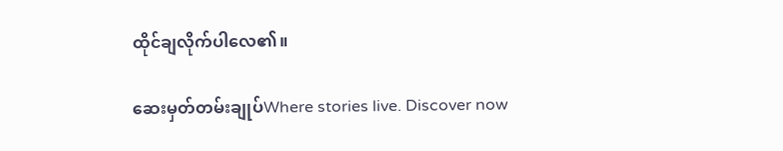ထိုင်ချလိုက်ပါလေ၏။

ဆေးမှတ်တမ်းချုပ်Where stories live. Discover now